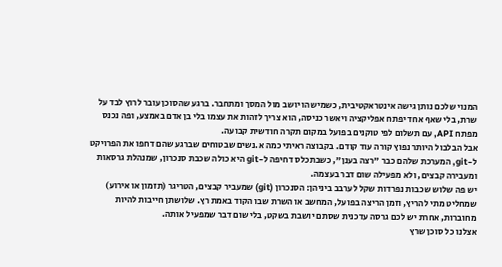המנוי שלכם נותן גישה אינטראקטיבית, כשמישהו יושב מול המסך ומתחבר. ברגע שהסוכן עובר לרוץ לבד על שרת, בלי שאף אחד יפתח אפליקציה ויאשר כניסה, הוא צריך לזהות את עצמו בלי בן אדם באמצע, ופה נכנס מפתח API, עם תשלום לפי טוקנים בפועל במקום תקרה חודשית קבועה.
אבל הבלבול היותר נפוץ קורה עוד קודם. בקבוצה ראיתי כמה א.נשים שבטוחים שברגע שהם דחפו את הפרויקט ל-git, המערכת שלהם כבר "רצה בענן", כשבתכלס דחיפה ל-git היא כולה שכבת סנכרון, שמנהלת גרסאות ומעבירה קבצים, ולא מפעילה שום דבר בעצמה.
יש פה שלוש שכבות נפרדות שקל לערבב ביניהן: הסנכרון (git) שמעביר קבצים, הטריגר (תזמון או אירוע) שמחליט מתי להריץ, וזמן הריצה בפועל, המחשב או השרת שבו הקוד באמת רץ. שלושתן חייבות להיות מחוברות, אחרת יש לכם גרסה עדכנית שסתם יושבת בשקט, בלי שום דבר שמפעיל אותה.
אצלנו כל סוכן שרץ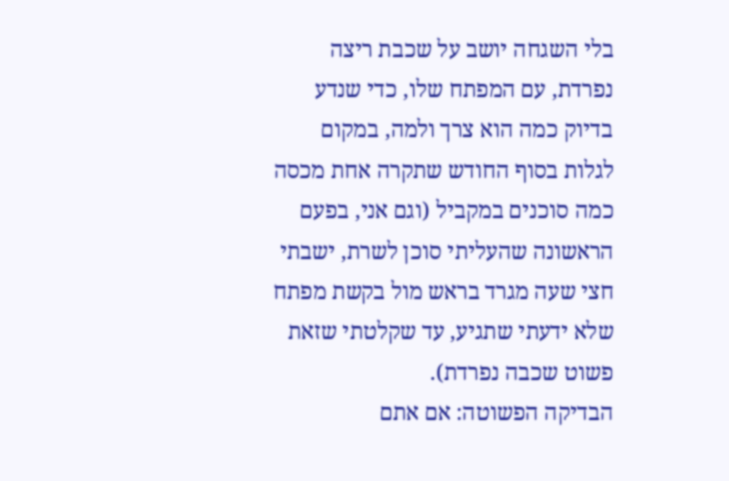בלי השגחה יושב על שכבת ריצה נפרדת, עם המפתח שלו, כדי שנדע בדיוק כמה הוא צרך ולמה, במקום לגלות בסוף החודש שתקרה אחת מכסה כמה סוכנים במקביל (וגם אני, בפעם הראשונה שהעליתי סוכן לשרת, ישבתי חצי שעה מגרד בראש מול בקשת מפתח שלא ידעתי שתגיע, עד שקלטתי שזאת פשוט שכבה נפרדת).
הבדיקה הפשוטה: אם אתם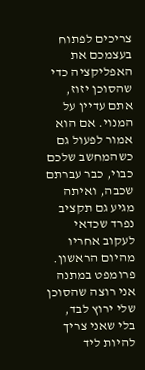צריכים לפתוח בעצמכם את האפליקציה כדי שהסוכן יזוז, אתם עדיין על המנוי. אם הוא אמור לפעול גם כשהמחשב שלכם כבוי, כבר עברתם שכבה, ואיתה מגיע גם תקציב נפרד שכדאי לעקוב אחריו מהיום הראשון.
פרומפט במתנה
אני רוצה שהסוכן שלי ירוץ לבד, בלי שאני צריך להיות ליד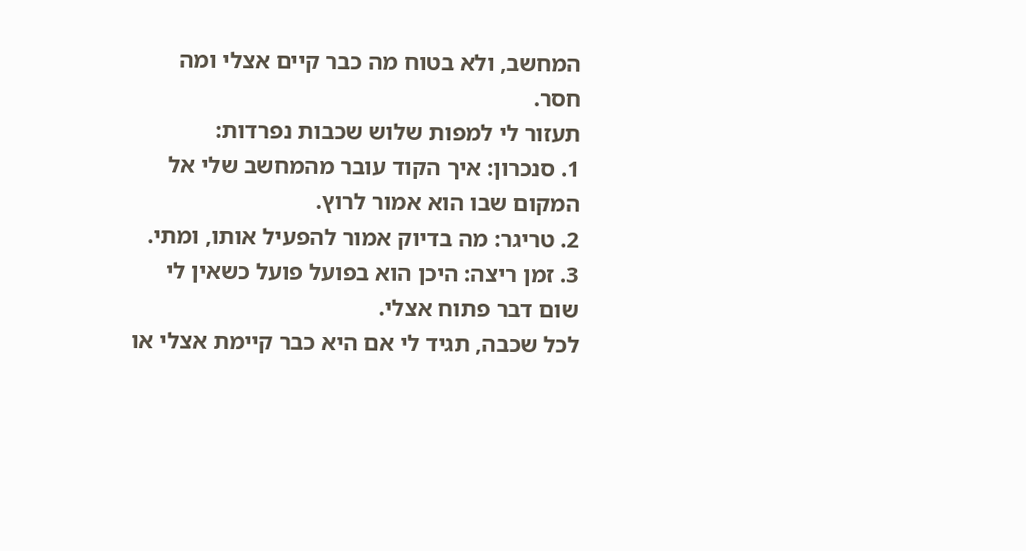המחשב, ולא בטוח מה כבר קיים אצלי ומה חסר.
תעזור לי למפות שלוש שכבות נפרדות:
1. סנכרון: איך הקוד עובר מהמחשב שלי אל המקום שבו הוא אמור לרוץ.
2. טריגר: מה בדיוק אמור להפעיל אותו, ומתי.
3. זמן ריצה: היכן הוא בפועל פועל כשאין לי שום דבר פתוח אצלי.
לכל שכבה, תגיד לי אם היא כבר קיימת אצלי או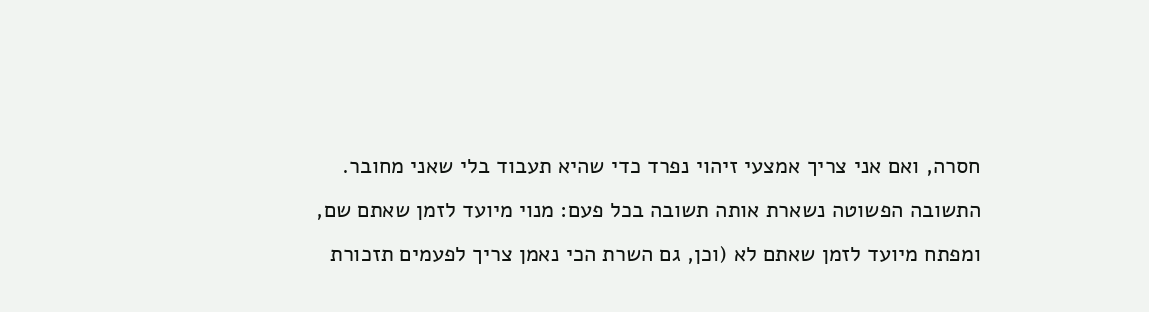חסרה, ואם אני צריך אמצעי זיהוי נפרד כדי שהיא תעבוד בלי שאני מחובר.
התשובה הפשוטה נשארת אותה תשובה בכל פעם: מנוי מיועד לזמן שאתם שם, ומפתח מיועד לזמן שאתם לא (וכן, גם השרת הכי נאמן צריך לפעמים תזכורת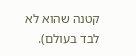קטנה שהוא לא לבד בעולם).